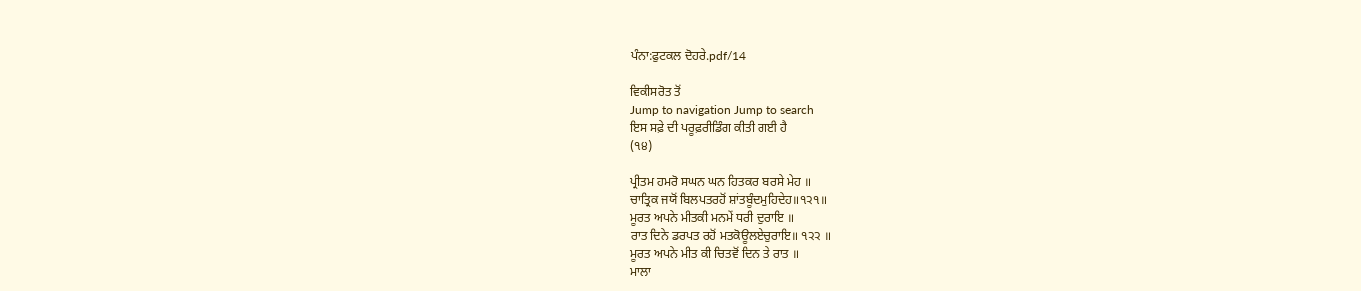ਪੰਨਾ:ਫੁਟਕਲ ਦੋਹਰੇ.pdf/14

ਵਿਕੀਸਰੋਤ ਤੋਂ
Jump to navigation Jump to search
ਇਸ ਸਫ਼ੇ ਦੀ ਪਰੂਫ਼ਰੀਡਿੰਗ ਕੀਤੀ ਗਈ ਹੈ
(੧੪)

ਪ੍ਰੀਤਮ ਹਮਰੋ ਸਘਨ ਘਨ ਹਿਤਕਰ ਬਰਸੇ ਮੇਹ ॥
ਚਾਤ੍ਰਿਕ ਜਯੋਂ ਬਿਲਪਤਰਹੋਂ ਸ਼ਾਂਤਬੂੰਦਮੁਹਿਦੇਹ॥੧੨੧॥
ਮੂਰਤ ਅਪਨੇ ਮੀਤਕੀ ਮਨਮੇਂ ਧਰੀ ਦੁਰਾਇ ॥
ਰਾਤ ਦਿਨੇ ਡਰਪਤ ਰਹੋਂ ਮਤਕੋਊਲਏਚੁਰਾਇ॥ ੧੨੨ ॥
ਮੂਰਤ ਅਪਨੇ ਮੀਤ ਕੀ ਚਿਤਵੋਂ ਦਿਨ ਤੇ ਰਾਤ ॥
ਮਾਲਾ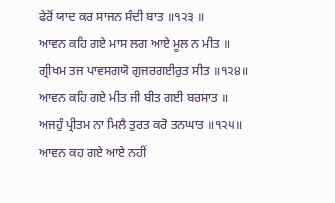ਫੇਰੋਂ ਯਾਦ ਕਰ ਸਾਜਨ ਸੰਦੀ ਬਾਤ ॥੧੨੩ ॥
ਆਵਨ ਕਹਿ ਗਏ ਮਾਸ ਲਗ ਆਏ ਮੂਲ ਨ ਮੀਤ ॥
ਗ੍ਰੀਖਮ ਤਜ ਪਾਵਸਗਯੋ ਗੁਜਰਗਈਰੁਤ ਸੀਤ ॥੧੨੪॥
ਆਵਨ ਕਹਿ ਗਏ ਮੀਤ ਜੀ ਬੀਤ ਗਈ ਬਰਸਾਤ ॥
ਅਜਹੁੰ ਪ੍ਰੀਤਮ ਨਾ ਮਿਲੈ ਤੁਰਤ ਕਰੋ ਤਨਘਾਤ ॥੧੨੫॥
ਆਵਨ ਕਹ ਗਏ ਆਏ ਨਹੀਂ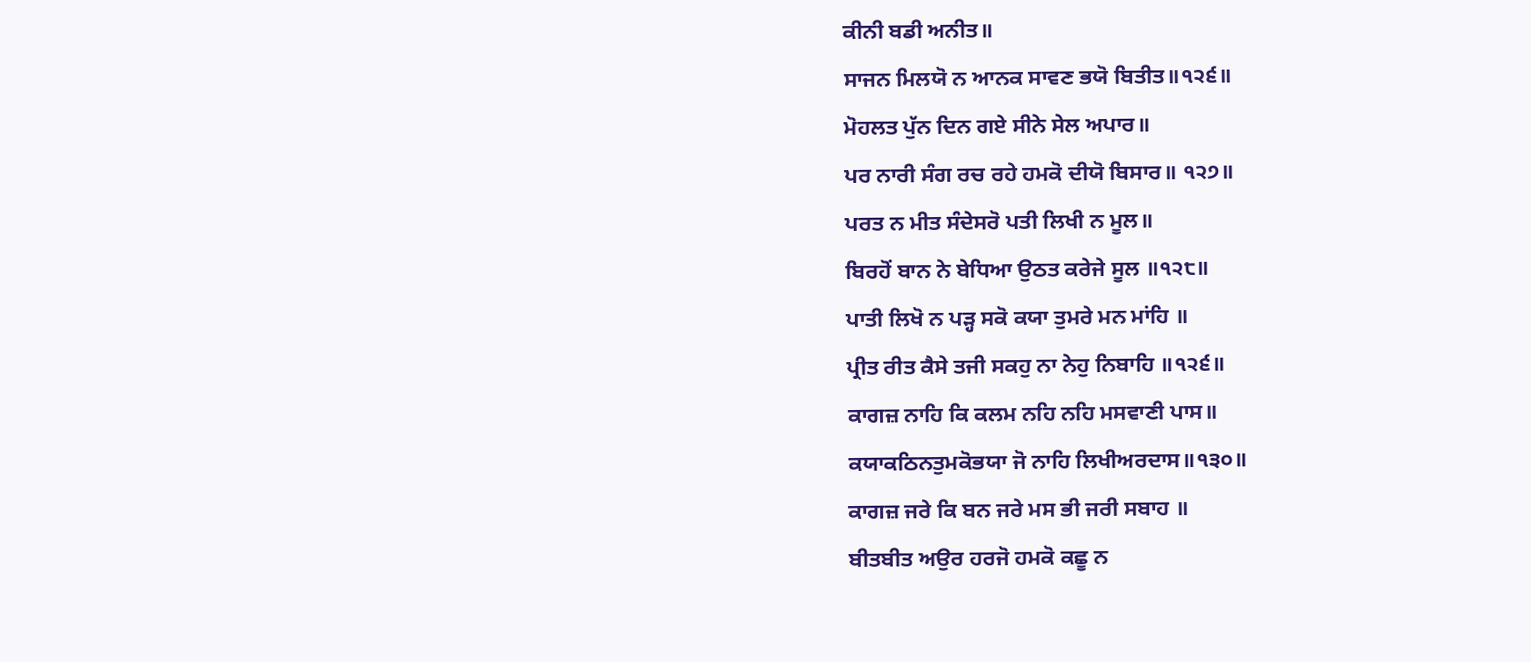ਕੀਨੀ ਬਡੀ ਅਨੀਤ॥
ਸਾਜਨ ਮਿਲਯੋ ਨ ਆਨਕ ਸਾਵਣ ਭਯੋ ਬਿਤੀਤ॥੧੨੬॥
ਮੋਹਲਤ ਪੁੱਨ ਦਿਨ ਗਏ ਸੀਨੇ ਸੇਲ ਅਪਾਰ॥
ਪਰ ਨਾਰੀ ਸੰਗ ਰਚ ਰਹੇ ਹਮਕੋ ਦੀਯੋ ਬਿਸਾਰ॥ ੧੨੭॥
ਪਰਤ ਨ ਮੀਤ ਸੰਦੇਸਰੋ ਪਤੀ ਲਿਖੀ ਨ ਮੂਲ॥
ਬਿਰਹੋਂ ਬਾਨ ਨੇ ਬੇਧਿਆ ਉਠਤ ਕਰੇਜੇ ਸੂਲ ॥੧੨੮॥
ਪਾਤੀ ਲਿਖੋ ਨ ਪੜ੍ਹ ਸਕੋ ਕਯਾ ਤੁਮਰੇ ਮਨ ਮਾਂਹਿ ॥
ਪ੍ਰੀਤ ਰੀਤ ਕੈਸੇ ਤਜੀ ਸਕਹੁ ਨਾ ਨੇਹੁ ਨਿਬਾਹਿ ॥੧੨੬॥
ਕਾਗਜ਼ ਨਾਹਿ ਕਿ ਕਲਮ ਨਹਿ ਨਹਿ ਮਸਵਾਣੀ ਪਾਸ॥
ਕਯਾਕਠਿਨਤੁਮਕੋਭਯਾ ਜੋ ਨਾਹਿ ਲਿਖੀਅਰਦਾਸ॥੧੩੦॥
ਕਾਗਜ਼ ਜਰੇ ਕਿ ਬਨ ਜਰੇ ਮਸ ਭੀ ਜਰੀ ਸਬਾਹ ॥
ਬੀਤਬੀਤ ਅਉਰ ਹਰਜੋ ਹਮਕੋ ਕਛੂ ਨ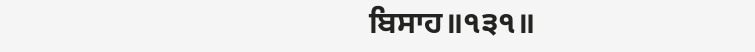ਬਿਸਾਹ॥੧੩੧॥